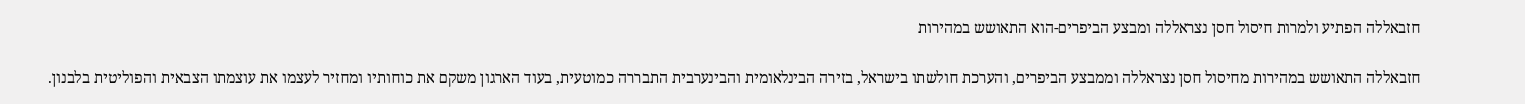חזבאללה הפתיע ולמרות חיסול חסן נצראללה ומבצע הביפרים-הוא התאושש במהירות

חזבאללה התאושש במהירות מחיסול חסן נצראללה וממבצע הביפרים, והערכת חולשתו בישראל, בזירה הבינלאומית והבינערבית התבררה כמוטעית, בעוד הארגון משקם את כוחותיו ומחזיר לעצמו את עוצמתו הצבאית והפוליטית בלבנון.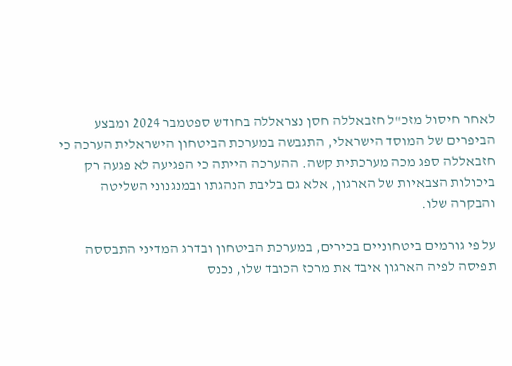לאחר חיסול מזכ"ל חזבאללה חסן נצראללה בחודש ספטמבר 2024 ומבצע הביפרים של המוסד הישראלי, התגבשה במערכת הביטחון הישראלית הערכה כי חזבאללה ספג מכה מערכתית קשה. ההערכה הייתה כי הפגיעה לא פגעה רק ביכולות הצבאיות של הארגון, אלא גם בליבת הנהגתו ובמנגנוני השליטה והבקרה שלו.

על פי גורמים ביטחוניים בכירים, במערכת הביטחון ובדרג המדיני התבססה תפיסה לפיה הארגון איבד את מרכז הכובד שלו, נכנס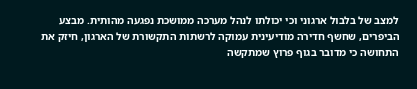למצב של בלבול ארגוני וכי יכולתו לנהל מערכה ממושכת נפגעה מהותית. מבצע הביפרים, שחשף חדירה מודיעינית עמוקה לרשתות התקשורת של הארגון, חיזק את התחושה כי מדובר בגוף פרוץ שמתקשה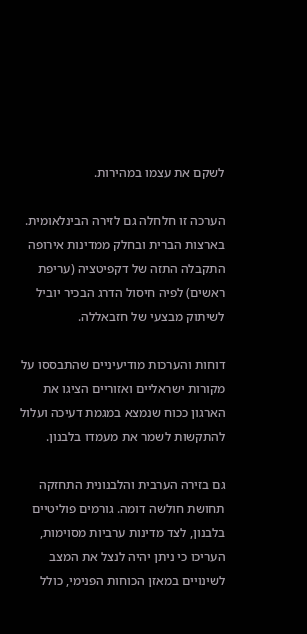לשקם את עצמו במהירות.

הערכה זו חלחלה גם לזירה הבינלאומית. בארצות הברית ובחלק ממדינות אירופה התקבלה התזה של דקפיטציה (עריפת ראשים) לפיה חיסול הדרג הבכיר יוביל לשיתוק מבצעי של חזבאללה.

דוחות והערכות מודיעיניים שהתבססו על מקורות ישראליים ואזוריים הציגו את הארגון ככוח שנמצא במגמת דעיכה ועלול להתקשות לשמר את מעמדו בלבנון.

גם בזירה הערבית והלבנונית התחזקה תחושת חולשה דומה. גורמים פוליטיים בלבנון, לצד מדינות ערביות מסוימות, העריכו כי ניתן יהיה לנצל את המצב לשינויים במאזן הכוחות הפנימי, כולל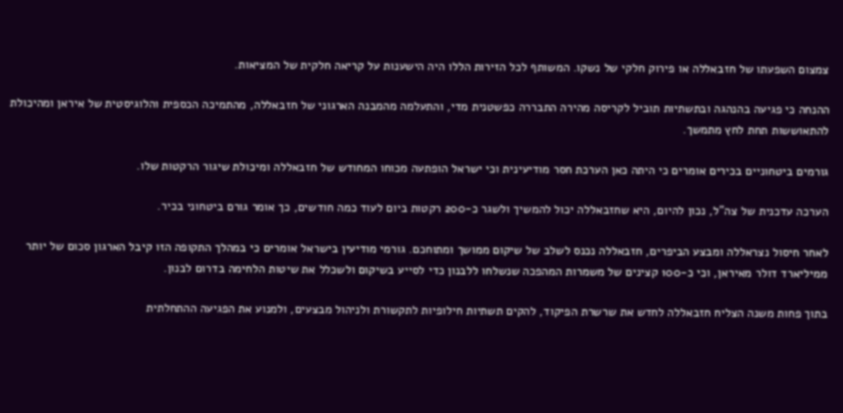צמצום השפעתו של חזבאללה או פירוק חלקי של נשקו. המשותף לכל הזירות הללו היה הישענות על קריאה חלקית של המציאות.

ההנחה כי פגיעה בהנהגה ובתשתיות תוביל לקריסה מהירה התבררה כפשטנית מדי, והתעלמה מהמבנה הארגוני של חזבאללה, מהתמיכה הכספית והלוגיסטית של איראן ומהיכולת להתאוששות תחת לחץ מתמשך.

גורמים ביטחוניים בכירים אומרים כי היתה כאן הערכת חסר מודיעינית וכי ישראל הופתעה מכוחו המחודש של חזבאללה ומיכולת שיגור הרקטות שלו.

הערכה עדכנית של צה"ל, נכון להיום, היא שחזבאללה יכול להמשיך ולשגר כ-200 רקטות ביום לעוד כמה חודשים, כך אומר גורם ביטחוני בכיר.

לאחר חיסול נצראללה ומבצע הביפרים, חזבאללה נכנס לשלב של שיקום ממושך ומתוחכם. גורמי מודיעין בישראל אומרים כי במהלך התקופה הזו קיבל הארגון סכום של יותר ממיליארד דולר מאיראן, וכי כ-100 קצינים של משמרות המהפכה שנשלחו ללבנון כדי לסייע בשיקום ולשכלל את שיטות הלחימה בדרום לבנון.

בתוך פחות משנה הצליח חזבאללה לחדש את שרשרת הפיקוד, להקים תשתיות חילופיות לתקשורת ולניהול מבצעים, ולמנוע את הפגיעה ההתחלתית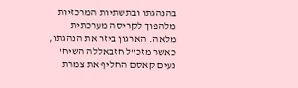בהנהגתו ובתשתיות המרכזיות מלהפוך לקריסה מערכתית מלאה. הארגון ביזר את הנהגתו, כאשר מזכ"ל חזבאללה השיח' נעים קאסם החליף את צמרת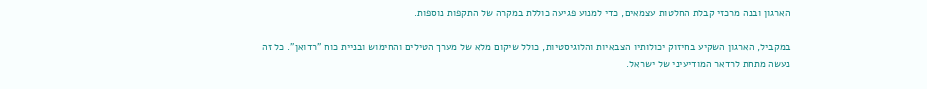הארגון ובנה מרכזי קבלת החלטות עצמאים, כדי למנוע פגיעה כוללת במקרה של התקפות נוספות.

במקביל, הארגון השקיע בחיזוק יכולותיו הצבאיות והלוגיסטיות, כולל שיקום מלא של מערך הטילים והחימוש ובניית כוח "רדואן". כל זה נעשה מתחת לרדאר המודיעיני של ישראל.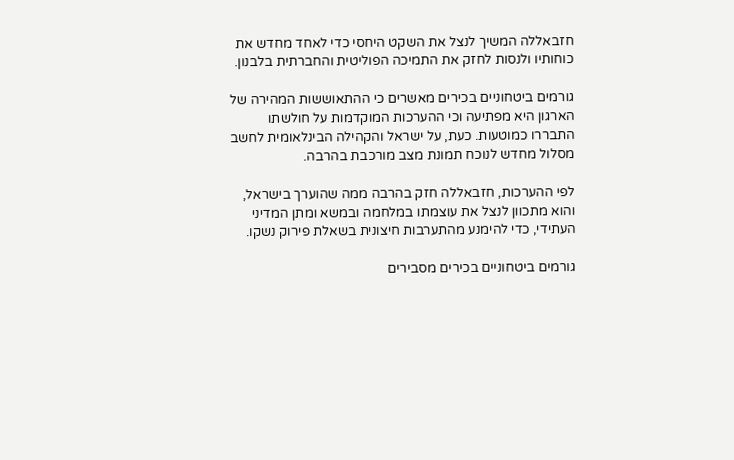חזבאללה המשיך לנצל את השקט היחסי כדי לאחד מחדש את כוחותיו ולנסות לחזק את התמיכה הפוליטית והחברתית בלבנון.

גורמים ביטחוניים בכירים מאשרים כי ההתאוששות המהירה של הארגון היא מפתיעה וכי ההערכות המוקדמות על חולשתו התבררו כמוטעות. כעת, על ישראל והקהילה הבינלאומית לחשב מסלול מחדש לנוכח תמונת מצב מורכבת בהרבה.

לפי ההערכות, חזבאללה חזק בהרבה ממה שהוערך בישראל, והוא מתכוון לנצל את עוצמתו במלחמה ובמשא ומתן המדיני העתידי, כדי להימנע מהתערבות חיצונית בשאלת פירוק נשקו.

גורמים ביטחוניים בכירים מסבירים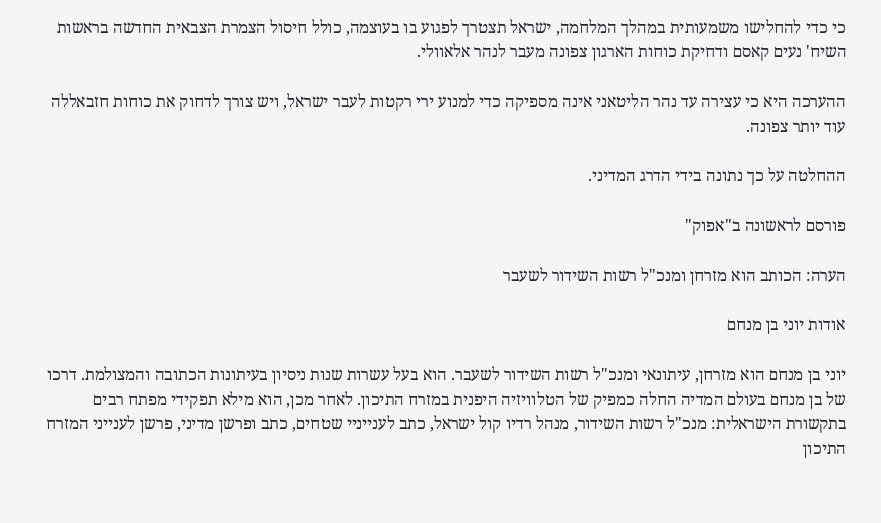כי כדי להחלישו משמעותית במהלך המלחמה, ישראל תצטרך לפגוע בו בעוצמה, כולל חיסול הצמרת הצבאית החדשה בראשות השיח' נעים קאסם ודחיקת כוחות הארגון צפונה מעבר לנהר אלאוולי.

ההערכה היא כי עצירה עד נהר הליטאני אינה מספיקה כדי למנוע ירי רקטות לעבר ישראל, ויש צורך לדחוק את כוחות חזבאללה עוד יותר צפונה.

ההחלטה על כך נתונה בידי הדרג המדיני.

פורסם לראשונה ב"אפוק"

הערה: הכותב הוא מזרחן ומנכ"ל רשות השידור לשעבר

אודות יוני בן מנחם

יוני בן מנחם הוא מזרחן, עיתונאי ומנכ"ל רשות השידור לשעבר. הוא בעל עשרות שנות ניסיון בעיתונות הכתובה והמצולמת. דרכו של בן מנחם בעולם המדיה החלה כמפיק של הטלוויזיה היפנית במזרח התיכון. לאחר מכן, הוא מילא תפקידי מפתח רבים בתקשורת הישראלית: מנכ"ל רשות השידור, מנהל רדיו קול ישראל, כתב לענייניי שטחים, כתב ופרשן מדיני, פרשן לענייני המזרח התיכון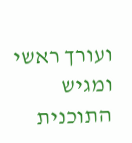ועורך ראשי ומגיש התוכנית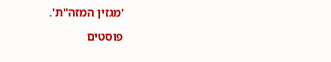'מגזין המזה"ת'.

פוסטים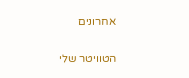אחרונים

הטוויטר שלי